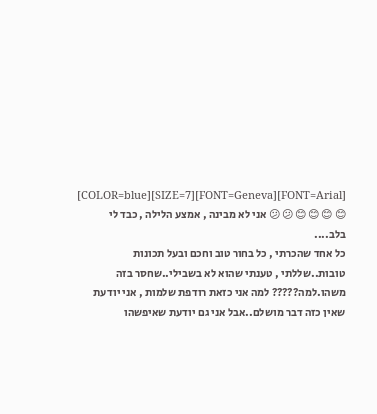[FONT=Arial][FONT=Geneva][SIZE=7][COLOR=blue] 😊 😊 😊 😊 😕 😕 אני לא מבינה , אמצע הלילה , כבד לי בלב....
כל אחד שהכרתי , כל בחור טוב וחכם ובעל תכונות טובות..שללתי , טענתי שהוא לא בשבילי..שחסר בזה משהו.למה????? למה אני כזאת רודפת שלמות , אני יודעת שאין כזה דבר מושלם..אבל אני גם יודעת שאיפשהו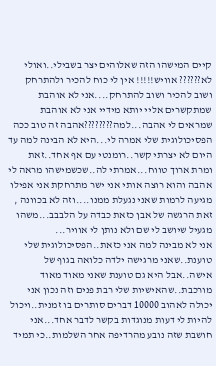קיים המישהו הזה שאלוהים יצר בשבילי..ואולי לא?????? אוויש!!!!! אין לי כוח להכיר ולהתרחק ושוב להכיר ושוב להתרחק....אני לא אוהבת שמתקשרים אליי יותא מידיי אני לא אוהבת שמראים לי אהבה...למה????????אהבה זה טוב ככה הפסיכולוגית שלי אמרה לי...היא לא הבינה למה עד היום לא יצרתי קשר..רומנטי עם אף אחד..זאת ומרת ארוך טווח...אמרתי לה..שכשמישהו מראה לי אהבה והוא רוצה אותי אני ישר מתרחקת אני אפילו מגיעה לרמות שאני נגעלת ממנו....וזה לא בכוונה , זאת הרגשה של אבן כזאת כבדה על הלבבב...משהו מגעיל שיושב לי שם ולא נותן לי אוויר...
אני לא מבינה למה אני כזאת..הפסיכולוגית שלי טוענת..שאני מרגישה ילדה כלואה בגוף של אישה..אבל היא גם טוענת שאני מאוד מאוד מורכבת..שהאישיות שלי רבת פנים וזה נכון אני יכולה לאהוב 10000 דברים סותרים בו זמנית..ויכול להיות לי דעות מנוגדות בקשר לדבר אחד...אני חושבת שזה נובע מהרדיפה אחר השלמות..כי תמיד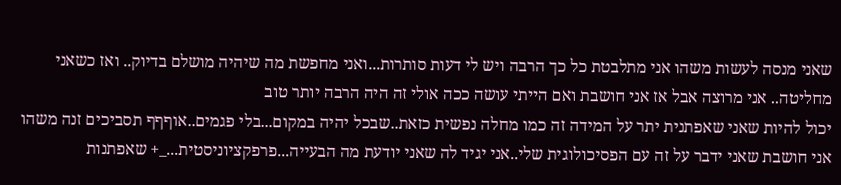שאני מנסה לעשות משהו אני מתלבטת כל כך הרבה ויש לי דעות סותרות...ואני מחפשת מה שיהיה מושלם בדיוק.. ואז כשאני מחליטה.. אני מרוצה אבל אז אני חושבת ואם הייתי עושה ככה אולי זה היה הרבה יותר טוב
יכול להיות שאני שאפתנית יתר על המידה זה כמו מחלה נפשית כזאת..שבכל יהיה במקום...בלי פגמים..אוףףף תסביכים זנה משהו אני חושבת שאני ידבר על זה עם הפסיכולוגית שלי..אני יגיד לה שאני יודעת מה הבעייה...פרפקציוניסטית..._+ שאפתנות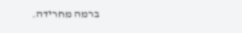ברמה מחרידה.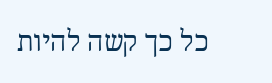כל כך קשה להיות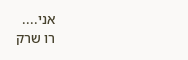אני....
רו שרק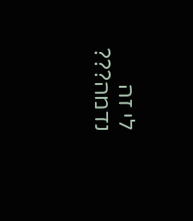לי זה נדמה???